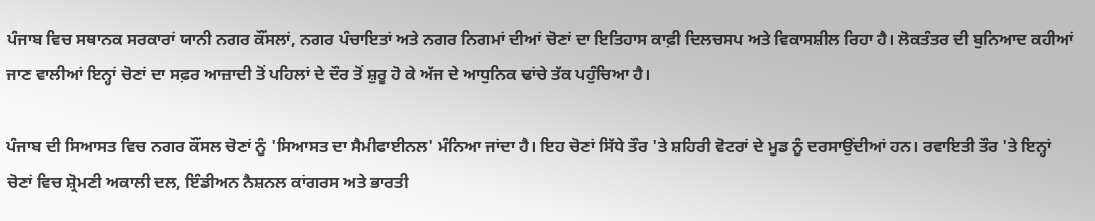ਪੰਜਾਬ ਵਿਚ ਸਥਾਨਕ ਸਰਕਾਰਾਂ ਯਾਨੀ ਨਗਰ ਕੌਂਸਲਾਂ, ਨਗਰ ਪੰਚਾਇਤਾਂ ਅਤੇ ਨਗਰ ਨਿਗਮਾਂ ਦੀਆਂ ਚੋਣਾਂ ਦਾ ਇਤਿਹਾਸ ਕਾਫ਼ੀ ਦਿਲਚਸਪ ਅਤੇ ਵਿਕਾਸਸ਼ੀਲ ਰਿਹਾ ਹੈ। ਲੋਕਤੰਤਰ ਦੀ ਬੁਨਿਆਦ ਕਹੀਆਂ ਜਾਣ ਵਾਲੀਆਂ ਇਨ੍ਹਾਂ ਚੋਣਾਂ ਦਾ ਸਫ਼ਰ ਆਜ਼ਾਦੀ ਤੋਂ ਪਹਿਲਾਂ ਦੇ ਦੌਰ ਤੋਂ ਸ਼ੁਰੂ ਹੋ ਕੇ ਅੱਜ ਦੇ ਆਧੁਨਿਕ ਢਾਂਚੇ ਤੱਕ ਪਹੁੰਚਿਆ ਹੈ।

ਪੰਜਾਬ ਦੀ ਸਿਆਸਤ ਵਿਚ ਨਗਰ ਕੌਂਸਲ ਚੋਣਾਂ ਨੂੰ 'ਸਿਆਸਤ ਦਾ ਸੈਮੀਫਾਈਨਲ' ਮੰਨਿਆ ਜਾਂਦਾ ਹੈ। ਇਹ ਚੋਣਾਂ ਸਿੱਧੇ ਤੌਰ 'ਤੇ ਸ਼ਹਿਰੀ ਵੋਟਰਾਂ ਦੇ ਮੂਡ ਨੂੰ ਦਰਸਾਉਂਦੀਆਂ ਹਨ। ਰਵਾਇਤੀ ਤੌਰ 'ਤੇ ਇਨ੍ਹਾਂ ਚੋਣਾਂ ਵਿਚ ਸ਼੍ਰੋਮਣੀ ਅਕਾਲੀ ਦਲ, ਇੰਡੀਅਨ ਨੈਸ਼ਨਲ ਕਾਂਗਰਸ ਅਤੇ ਭਾਰਤੀ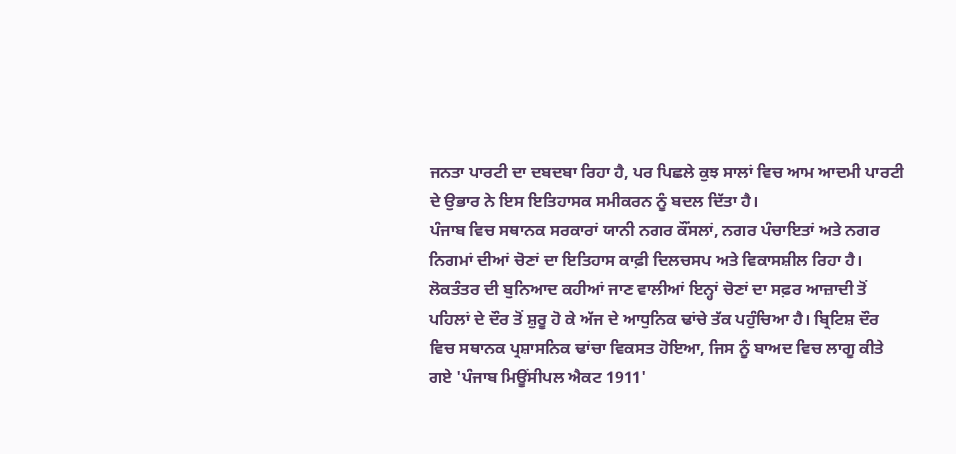ਜਨਤਾ ਪਾਰਟੀ ਦਾ ਦਬਦਬਾ ਰਿਹਾ ਹੈ, ਪਰ ਪਿਛਲੇ ਕੁਝ ਸਾਲਾਂ ਵਿਚ ਆਮ ਆਦਮੀ ਪਾਰਟੀ ਦੇ ਉਭਾਰ ਨੇ ਇਸ ਇਤਿਹਾਸਕ ਸਮੀਕਰਨ ਨੂੰ ਬਦਲ ਦਿੱਤਾ ਹੈ।
ਪੰਜਾਬ ਵਿਚ ਸਥਾਨਕ ਸਰਕਾਰਾਂ ਯਾਨੀ ਨਗਰ ਕੌਂਸਲਾਂ, ਨਗਰ ਪੰਚਾਇਤਾਂ ਅਤੇ ਨਗਰ ਨਿਗਮਾਂ ਦੀਆਂ ਚੋਣਾਂ ਦਾ ਇਤਿਹਾਸ ਕਾਫ਼ੀ ਦਿਲਚਸਪ ਅਤੇ ਵਿਕਾਸਸ਼ੀਲ ਰਿਹਾ ਹੈ। ਲੋਕਤੰਤਰ ਦੀ ਬੁਨਿਆਦ ਕਹੀਆਂ ਜਾਣ ਵਾਲੀਆਂ ਇਨ੍ਹਾਂ ਚੋਣਾਂ ਦਾ ਸਫ਼ਰ ਆਜ਼ਾਦੀ ਤੋਂ ਪਹਿਲਾਂ ਦੇ ਦੌਰ ਤੋਂ ਸ਼ੁਰੂ ਹੋ ਕੇ ਅੱਜ ਦੇ ਆਧੁਨਿਕ ਢਾਂਚੇ ਤੱਕ ਪਹੁੰਚਿਆ ਹੈ। ਬ੍ਰਿਟਿਸ਼ ਦੌਰ ਵਿਚ ਸਥਾਨਕ ਪ੍ਰਸ਼ਾਸਨਿਕ ਢਾਂਚਾ ਵਿਕਸਤ ਹੋਇਆ, ਜਿਸ ਨੂੰ ਬਾਅਦ ਵਿਚ ਲਾਗੂ ਕੀਤੇ ਗਏ 'ਪੰਜਾਬ ਮਿਊਂਸੀਪਲ ਐਕਟ 1911'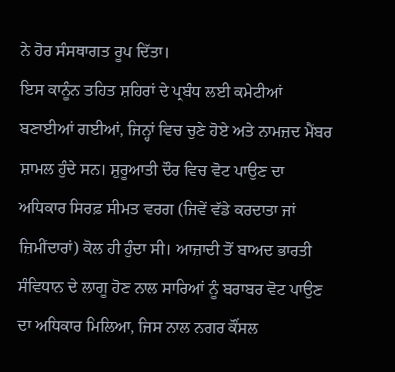ਨੇ ਹੋਰ ਸੰਸਥਾਗਤ ਰੂਪ ਦਿੱਤਾ।
ਇਸ ਕਾਨੂੰਨ ਤਹਿਤ ਸ਼ਹਿਰਾਂ ਦੇ ਪ੍ਰਬੰਧ ਲਈ ਕਮੇਟੀਆਂ ਬਣਾਈਆਂ ਗਈਆਂ, ਜਿਨ੍ਹਾਂ ਵਿਚ ਚੁਣੇ ਹੋਏ ਅਤੇ ਨਾਮਜ਼ਦ ਮੈਂਬਰ ਸ਼ਾਮਲ ਹੁੰਦੇ ਸਨ। ਸ਼ੁਰੂਆਤੀ ਦੌਰ ਵਿਚ ਵੋਟ ਪਾਉਣ ਦਾ ਅਧਿਕਾਰ ਸਿਰਫ਼ ਸੀਮਤ ਵਰਗ (ਜਿਵੇਂ ਵੱਡੇ ਕਰਦਾਤਾ ਜਾਂ ਜ਼ਿਮੀਂਦਾਰਾਂ) ਕੋਲ ਹੀ ਹੁੰਦਾ ਸੀ। ਆਜ਼ਾਦੀ ਤੋਂ ਬਾਅਦ ਭਾਰਤੀ ਸੰਵਿਧਾਨ ਦੇ ਲਾਗੂ ਹੋਣ ਨਾਲ ਸਾਰਿਆਂ ਨੂੰ ਬਰਾਬਰ ਵੋਟ ਪਾਉਣ ਦਾ ਅਧਿਕਾਰ ਮਿਲਿਆ, ਜਿਸ ਨਾਲ ਨਗਰ ਕੌਂਸਲ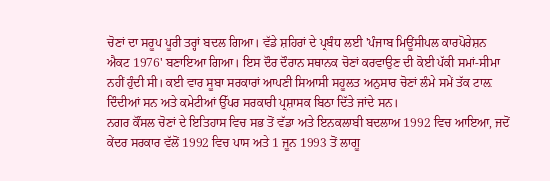ਚੋਣਾਂ ਦਾ ਸਰੂਪ ਪੂਰੀ ਤਰ੍ਹਾਂ ਬਦਲ ਗਿਆ। ਵੱਡੇ ਸ਼ਹਿਰਾਂ ਦੇ ਪ੍ਰਬੰਧ ਲਈ 'ਪੰਜਾਬ ਮਿਊਂਸੀਪਲ ਕਾਰਪੋਰੇਸ਼ਨ ਐਕਟ 1976' ਬਣਾਇਆ ਗਿਆ। ਇਸ ਦੌਰ ਦੌਰਾਨ ਸਥਾਨਕ ਚੋਣਾਂ ਕਰਵਾਉਣ ਦੀ ਕੋਈ ਪੱਕੀ ਸਮਾਂ-ਸੀਮਾ ਨਹੀਂ ਹੁੰਦੀ ਸੀ। ਕਈ ਵਾਰ ਸੂਬਾ ਸਰਕਾਰਾਂ ਆਪਣੀ ਸਿਆਸੀ ਸਹੂਲਤ ਅਨੁਸਾਰ ਚੋਣਾਂ ਲੰਮੇ ਸਮੇਂ ਤੱਕ ਟਾਲ਼ ਦਿੰਦੀਆਂ ਸਨ ਅਤੇ ਕਮੇਟੀਆਂ ਉੱਪਰ ਸਰਕਾਰੀ ਪ੍ਰਸ਼ਾਸਕ ਬਿਠਾ ਦਿੱਤੇ ਜਾਂਦੇ ਸਨ।
ਨਗਰ ਕੌਂਸਲ ਚੋਣਾਂ ਦੇ ਇਤਿਹਾਸ ਵਿਚ ਸਭ ਤੋਂ ਵੱਡਾ ਅਤੇ ਇਨਕਲਾਬੀ ਬਦਲਾਅ 1992 ਵਿਚ ਆਇਆ, ਜਦੋਂ ਕੇਂਦਰ ਸਰਕਾਰ ਵੱਲੋਂ 1992 ਵਿਚ ਪਾਸ ਅਤੇ 1 ਜੂਨ 1993 ਤੋਂ ਲਾਗੂ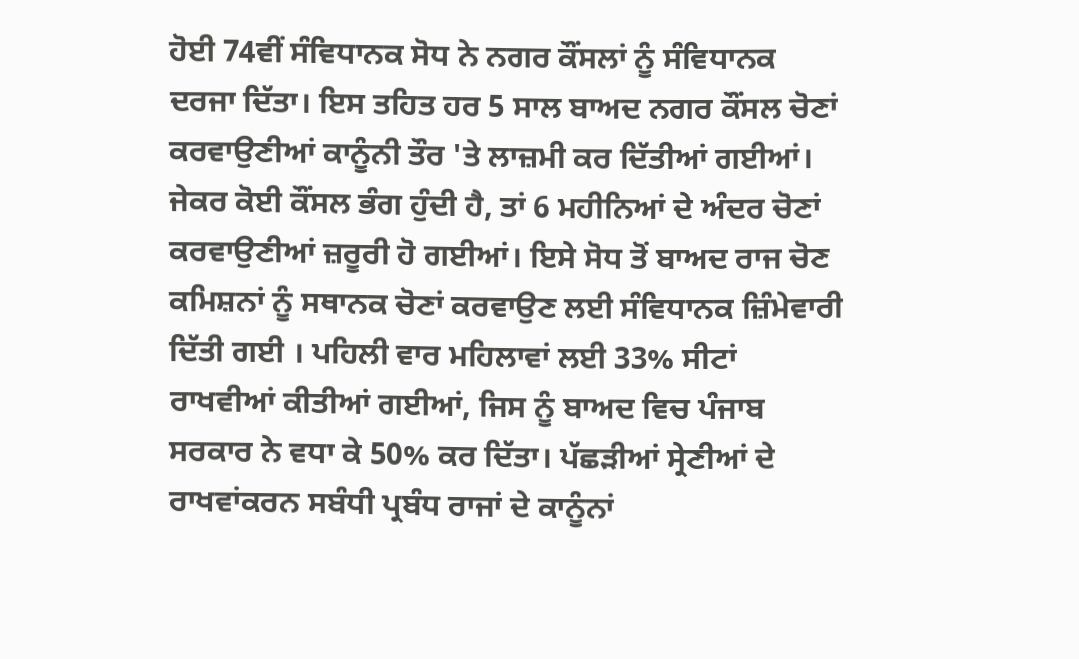ਹੋਈ 74ਵੀਂ ਸੰਵਿਧਾਨਕ ਸੋਧ ਨੇ ਨਗਰ ਕੌਂਸਲਾਂ ਨੂੰ ਸੰਵਿਧਾਨਕ ਦਰਜਾ ਦਿੱਤਾ। ਇਸ ਤਹਿਤ ਹਰ 5 ਸਾਲ ਬਾਅਦ ਨਗਰ ਕੌਂਸਲ ਚੋਣਾਂ ਕਰਵਾਉਣੀਆਂ ਕਾਨੂੰਨੀ ਤੌਰ 'ਤੇ ਲਾਜ਼ਮੀ ਕਰ ਦਿੱਤੀਆਂ ਗਈਆਂ।
ਜੇਕਰ ਕੋਈ ਕੌਂਸਲ ਭੰਗ ਹੁੰਦੀ ਹੈ, ਤਾਂ 6 ਮਹੀਨਿਆਂ ਦੇ ਅੰਦਰ ਚੋਣਾਂ ਕਰਵਾਉਣੀਆਂ ਜ਼ਰੂਰੀ ਹੋ ਗਈਆਂ। ਇਸੇ ਸੋਧ ਤੋਂ ਬਾਅਦ ਰਾਜ ਚੋਣ ਕਮਿਸ਼ਨਾਂ ਨੂੰ ਸਥਾਨਕ ਚੋਣਾਂ ਕਰਵਾਉਣ ਲਈ ਸੰਵਿਧਾਨਕ ਜ਼ਿੰਮੇਵਾਰੀ ਦਿੱਤੀ ਗਈ । ਪਹਿਲੀ ਵਾਰ ਮਹਿਲਾਵਾਂ ਲਈ 33% ਸੀਟਾਂ ਰਾਖਵੀਆਂ ਕੀਤੀਆਂ ਗਈਆਂ, ਜਿਸ ਨੂੰ ਬਾਅਦ ਵਿਚ ਪੰਜਾਬ ਸਰਕਾਰ ਨੇ ਵਧਾ ਕੇ 50% ਕਰ ਦਿੱਤਾ। ਪੱਛੜੀਆਂ ਸ੍ਰੇਣੀਆਂ ਦੇ ਰਾਖਵਾਂਕਰਨ ਸਬੰਧੀ ਪ੍ਰਬੰਧ ਰਾਜਾਂ ਦੇ ਕਾਨੂੰਨਾਂ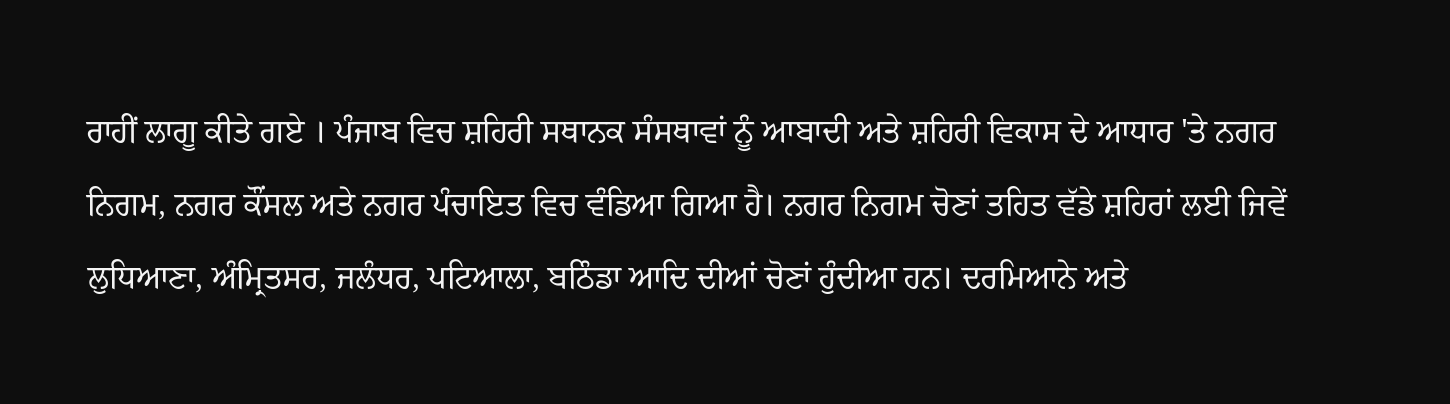ਰਾਹੀਂ ਲਾਗੂ ਕੀਤੇ ਗਏ । ਪੰਜਾਬ ਵਿਚ ਸ਼ਹਿਰੀ ਸਥਾਨਕ ਸੰਸਥਾਵਾਂ ਨੂੰ ਆਬਾਦੀ ਅਤੇ ਸ਼ਹਿਰੀ ਵਿਕਾਸ ਦੇ ਆਧਾਰ 'ਤੇ ਨਗਰ ਨਿਗਮ, ਨਗਰ ਕੌਂਸਲ ਅਤੇ ਨਗਰ ਪੰਚਾਇਤ ਵਿਚ ਵੰਡਿਆ ਗਿਆ ਹੈ। ਨਗਰ ਨਿਗਮ ਚੋਣਾਂ ਤਹਿਤ ਵੱਡੇ ਸ਼ਹਿਰਾਂ ਲਈ ਜਿਵੇਂ ਲੁਧਿਆਣਾ, ਅੰਮ੍ਰਿਤਸਰ, ਜਲੰਧਰ, ਪਟਿਆਲਾ, ਬਠਿੰਡਾ ਆਦਿ ਦੀਆਂ ਚੋਣਾਂ ਹੁੰਦੀਆ ਹਨ। ਦਰਮਿਆਨੇ ਅਤੇ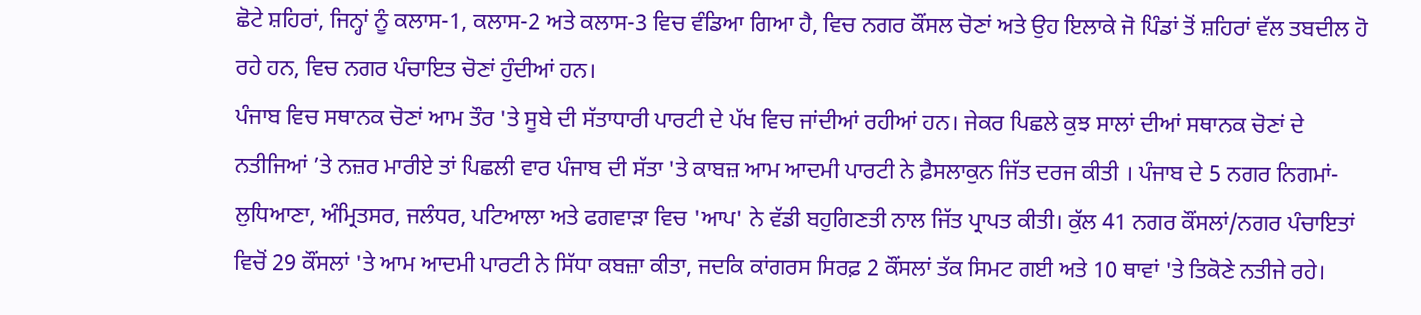ਛੋਟੇ ਸ਼ਹਿਰਾਂ, ਜਿਨ੍ਹਾਂ ਨੂੰ ਕਲਾਸ-1, ਕਲਾਸ-2 ਅਤੇ ਕਲਾਸ-3 ਵਿਚ ਵੰਡਿਆ ਗਿਆ ਹੈ, ਵਿਚ ਨਗਰ ਕੌਂਸਲ ਚੋਣਾਂ ਅਤੇ ਉਹ ਇਲਾਕੇ ਜੋ ਪਿੰਡਾਂ ਤੋਂ ਸ਼ਹਿਰਾਂ ਵੱਲ ਤਬਦੀਲ ਹੋ ਰਹੇ ਹਨ, ਵਿਚ ਨਗਰ ਪੰਚਾਇਤ ਚੋਣਾਂ ਹੁੰਦੀਆਂ ਹਨ।
ਪੰਜਾਬ ਵਿਚ ਸਥਾਨਕ ਚੋਣਾਂ ਆਮ ਤੌਰ 'ਤੇ ਸੂਬੇ ਦੀ ਸੱਤਾਧਾਰੀ ਪਾਰਟੀ ਦੇ ਪੱਖ ਵਿਚ ਜਾਂਦੀਆਂ ਰਹੀਆਂ ਹਨ। ਜੇਕਰ ਪਿਛਲੇ ਕੁਝ ਸਾਲਾਂ ਦੀਆਂ ਸਥਾਨਕ ਚੋਣਾਂ ਦੇ ਨਤੀਜਿਆਂ ’ਤੇ ਨਜ਼ਰ ਮਾਰੀਏ ਤਾਂ ਪਿਛਲੀ ਵਾਰ ਪੰਜਾਬ ਦੀ ਸੱਤਾ 'ਤੇ ਕਾਬਜ਼ ਆਮ ਆਦਮੀ ਪਾਰਟੀ ਨੇ ਫ਼ੈਸਲਾਕੁਨ ਜਿੱਤ ਦਰਜ ਕੀਤੀ । ਪੰਜਾਬ ਦੇ 5 ਨਗਰ ਨਿਗਮਾਂ-ਲੁਧਿਆਣਾ, ਅੰਮ੍ਰਿਤਸਰ, ਜਲੰਧਰ, ਪਟਿਆਲਾ ਅਤੇ ਫਗਵਾੜਾ ਵਿਚ 'ਆਪ' ਨੇ ਵੱਡੀ ਬਹੁਗਿਣਤੀ ਨਾਲ ਜਿੱਤ ਪ੍ਰਾਪਤ ਕੀਤੀ। ਕੁੱਲ 41 ਨਗਰ ਕੌਂਸਲਾਂ/ਨਗਰ ਪੰਚਾਇਤਾਂ ਵਿਚੋਂ 29 ਕੌਂਸਲਾਂ 'ਤੇ ਆਮ ਆਦਮੀ ਪਾਰਟੀ ਨੇ ਸਿੱਧਾ ਕਬਜ਼ਾ ਕੀਤਾ, ਜਦਕਿ ਕਾਂਗਰਸ ਸਿਰਫ਼ 2 ਕੌਂਸਲਾਂ ਤੱਕ ਸਿਮਟ ਗਈ ਅਤੇ 10 ਥਾਵਾਂ 'ਤੇ ਤਿਕੋਣੇ ਨਤੀਜੇ ਰਹੇ।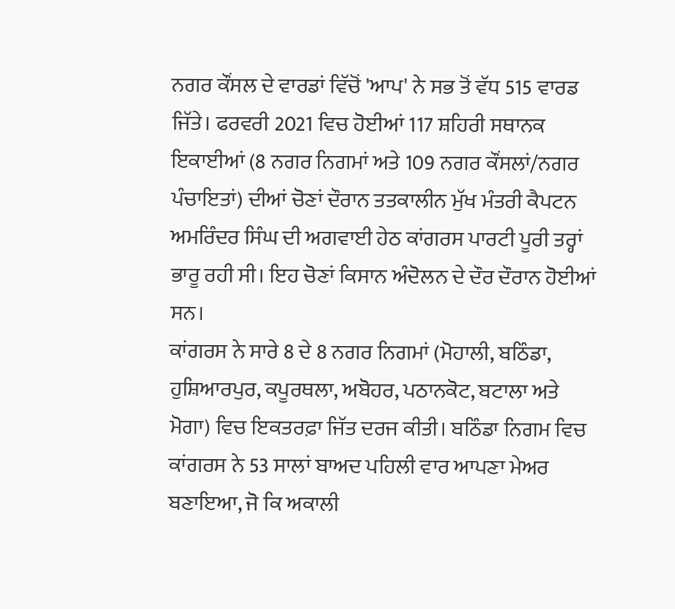ਨਗਰ ਕੌਂਸਲ ਦੇ ਵਾਰਡਾਂ ਵਿੱਚੋਂ 'ਆਪ' ਨੇ ਸਭ ਤੋਂ ਵੱਧ 515 ਵਾਰਡ ਜਿੱਤੇ। ਫਰਵਰੀ 2021 ਵਿਚ ਹੋਈਆਂ 117 ਸ਼ਹਿਰੀ ਸਥਾਨਕ ਇਕਾਈਆਂ (8 ਨਗਰ ਨਿਗਮਾਂ ਅਤੇ 109 ਨਗਰ ਕੌਂਸਲਾਂ/ਨਗਰ ਪੰਚਾਇਤਾਂ) ਦੀਆਂ ਚੋਣਾਂ ਦੌਰਾਨ ਤਤਕਾਲੀਨ ਮੁੱਖ ਮੰਤਰੀ ਕੈਪਟਨ ਅਮਰਿੰਦਰ ਸਿੰਘ ਦੀ ਅਗਵਾਈ ਹੇਠ ਕਾਂਗਰਸ ਪਾਰਟੀ ਪੂਰੀ ਤਰ੍ਹਾਂ ਭਾਰੂ ਰਹੀ ਸੀ। ਇਹ ਚੋਣਾਂ ਕਿਸਾਨ ਅੰਦੋਲਨ ਦੇ ਦੌਰ ਦੌਰਾਨ ਹੋਈਆਂ ਸਨ।
ਕਾਂਗਰਸ ਨੇ ਸਾਰੇ 8 ਦੇ 8 ਨਗਰ ਨਿਗਮਾਂ (ਮੋਹਾਲੀ, ਬਠਿੰਡਾ, ਹੁਸ਼ਿਆਰਪੁਰ, ਕਪੂਰਥਲਾ, ਅਬੋਹਰ, ਪਠਾਨਕੋਟ, ਬਟਾਲਾ ਅਤੇ ਮੋਗਾ) ਵਿਚ ਇਕਤਰਫ਼ਾ ਜਿੱਤ ਦਰਜ ਕੀਤੀ। ਬਠਿੰਡਾ ਨਿਗਮ ਵਿਚ ਕਾਂਗਰਸ ਨੇ 53 ਸਾਲਾਂ ਬਾਅਦ ਪਹਿਲੀ ਵਾਰ ਆਪਣਾ ਮੇਅਰ ਬਣਾਇਆ, ਜੋ ਕਿ ਅਕਾਲੀ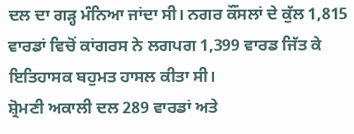ਦਲ ਦਾ ਗੜ੍ਹ ਮੰਨਿਆ ਜਾਂਦਾ ਸੀ। ਨਗਰ ਕੌਂਸਲਾਂ ਦੇ ਕੁੱਲ 1,815 ਵਾਰਡਾਂ ਵਿਚੋਂ ਕਾਂਗਰਸ ਨੇ ਲਗਪਗ 1,399 ਵਾਰਡ ਜਿੱਤ ਕੇ ਇਤਿਹਾਸਕ ਬਹੁਮਤ ਹਾਸਲ ਕੀਤਾ ਸੀ।
ਸ਼੍ਰੋਮਣੀ ਅਕਾਲੀ ਦਲ 289 ਵਾਰਡਾਂ ਅਤੇ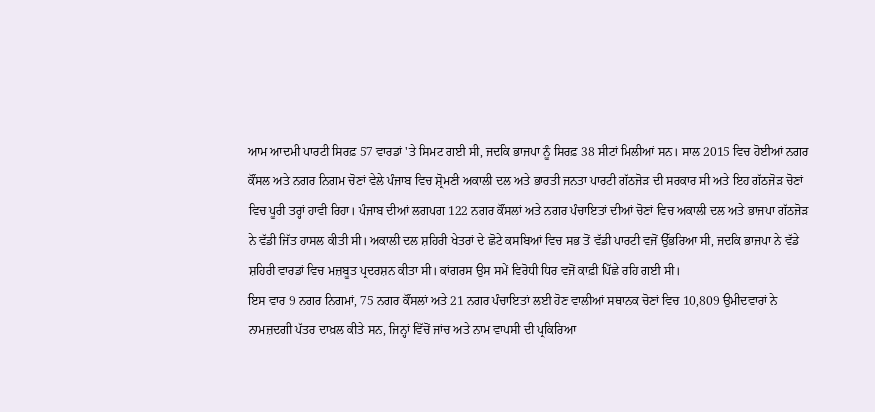ਆਮ ਆਦਮੀ ਪਾਰਟੀ ਸਿਰਫ਼ 57 ਵਾਰਡਾਂ 'ਤੇ ਸਿਮਟ ਗਈ ਸੀ, ਜਦਕਿ ਭਾਜਪਾ ਨੂੰ ਸਿਰਫ਼ 38 ਸੀਟਾਂ ਮਿਲੀਆਂ ਸਨ। ਸਾਲ 2015 ਵਿਚ ਹੋਈਆਂ ਨਗਰ ਕੌਂਸਲ ਅਤੇ ਨਗਰ ਨਿਗਮ ਚੋਣਾਂ ਵੇਲੇ ਪੰਜਾਬ ਵਿਚ ਸ਼੍ਰੋਮਣੀ ਅਕਾਲੀ ਦਲ ਅਤੇ ਭਾਰਤੀ ਜਨਤਾ ਪਾਰਟੀ ਗੱਠਜੋੜ ਦੀ ਸਰਕਾਰ ਸੀ ਅਤੇ ਇਹ ਗੱਠਜੋੜ ਚੋਣਾਂ ਵਿਚ ਪੂਰੀ ਤਰ੍ਹਾਂ ਹਾਵੀ ਰਿਹਾ। ਪੰਜਾਬ ਦੀਆਂ ਲਗਪਗ 122 ਨਗਰ ਕੌਂਸਲਾਂ ਅਤੇ ਨਗਰ ਪੰਚਾਇਤਾਂ ਦੀਆਂ ਚੋਣਾਂ ਵਿਚ ਅਕਾਲੀ ਦਲ ਅਤੇ ਭਾਜਪਾ ਗੱਠਜੋੜ ਨੇ ਵੱਡੀ ਜਿੱਤ ਹਾਸਲ ਕੀਤੀ ਸੀ। ਅਕਾਲੀ ਦਲ ਸ਼ਹਿਰੀ ਖੇਤਰਾਂ ਦੇ ਛੋਟੇ ਕਸਬਿਆਂ ਵਿਚ ਸਭ ਤੋਂ ਵੱਡੀ ਪਾਰਟੀ ਵਜੋਂ ਉੱਭਰਿਆ ਸੀ, ਜਦਕਿ ਭਾਜਪਾ ਨੇ ਵੱਡੇ ਸ਼ਹਿਰੀ ਵਾਰਡਾਂ ਵਿਚ ਮਜ਼ਬੂਤ ਪ੍ਰਦਰਸ਼ਨ ਕੀਤਾ ਸੀ। ਕਾਂਗਰਸ ਉਸ ਸਮੇਂ ਵਿਰੋਧੀ ਧਿਰ ਵਜੋਂ ਕਾਫ਼ੀ ਪਿੱਛੇ ਰਹਿ ਗਈ ਸੀ।
ਇਸ ਵਾਰ 9 ਨਗਰ ਨਿਗਮਾਂ, 75 ਨਗਰ ਕੌਂਸਲਾਂ ਅਤੇ 21 ਨਗਰ ਪੰਚਾਇਤਾਂ ਲਈ ਹੋਣ ਵਾਲੀਆਂ ਸਥਾਨਕ ਚੋਣਾਂ ਵਿਚ 10,809 ਉਮੀਦਵਾਰਾਂ ਨੇ ਨਾਮਜ਼ਦਗੀ ਪੱਤਰ ਦਾਖ਼ਲ ਕੀਤੇ ਸਨ, ਜਿਨ੍ਹਾਂ ਵਿੱਚੋਂ ਜਾਂਚ ਅਤੇ ਨਾਮ ਵਾਪਸੀ ਦੀ ਪ੍ਰਕਿਰਿਆ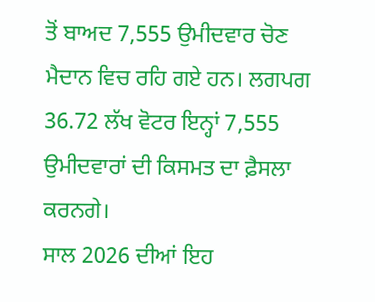ਤੋਂ ਬਾਅਦ 7,555 ਉਮੀਦਵਾਰ ਚੋਣ ਮੈਦਾਨ ਵਿਚ ਰਹਿ ਗਏ ਹਨ। ਲਗਪਗ 36.72 ਲੱਖ ਵੋਟਰ ਇਨ੍ਹਾਂ 7,555 ਉਮੀਦਵਾਰਾਂ ਦੀ ਕਿਸਮਤ ਦਾ ਫ਼ੈਸਲਾ ਕਰਨਗੇ।
ਸਾਲ 2026 ਦੀਆਂ ਇਹ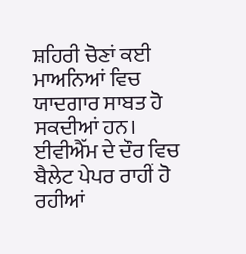ਸ਼ਹਿਰੀ ਚੋਣਾਂ ਕਈ ਮਾਅਨਿਆਂ ਵਿਚ ਯਾਦਗਾਰ ਸਾਬਤ ਹੋ ਸਕਦੀਆਂ ਹਨ। ਈਵੀਐੱਮ ਦੇ ਦੌਰ ਵਿਚ ਬੈਲੇਟ ਪੇਪਰ ਰਾਹੀਂ ਹੋ ਰਹੀਆਂ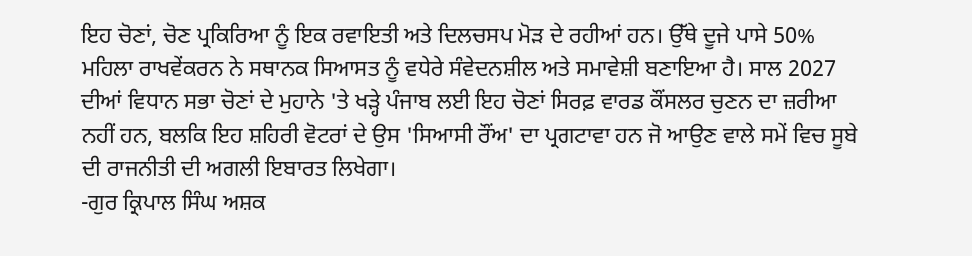ਇਹ ਚੋਣਾਂ, ਚੋਣ ਪ੍ਰਕਿਰਿਆ ਨੂੰ ਇਕ ਰਵਾਇਤੀ ਅਤੇ ਦਿਲਚਸਪ ਮੋੜ ਦੇ ਰਹੀਆਂ ਹਨ। ਉੱਥੇ ਦੂਜੇ ਪਾਸੇ 50% ਮਹਿਲਾ ਰਾਖਵੇਂਕਰਨ ਨੇ ਸਥਾਨਕ ਸਿਆਸਤ ਨੂੰ ਵਧੇਰੇ ਸੰਵੇਦਨਸ਼ੀਲ ਅਤੇ ਸਮਾਵੇਸ਼ੀ ਬਣਾਇਆ ਹੈ। ਸਾਲ 2027 ਦੀਆਂ ਵਿਧਾਨ ਸਭਾ ਚੋਣਾਂ ਦੇ ਮੁਹਾਨੇ 'ਤੇ ਖੜ੍ਹੇ ਪੰਜਾਬ ਲਈ ਇਹ ਚੋਣਾਂ ਸਿਰਫ਼ ਵਾਰਡ ਕੌਂਸਲਰ ਚੁਣਨ ਦਾ ਜ਼ਰੀਆ ਨਹੀਂ ਹਨ, ਬਲਕਿ ਇਹ ਸ਼ਹਿਰੀ ਵੋਟਰਾਂ ਦੇ ਉਸ 'ਸਿਆਸੀ ਰੌਂਅ' ਦਾ ਪ੍ਰਗਟਾਵਾ ਹਨ ਜੋ ਆਉਣ ਵਾਲੇ ਸਮੇਂ ਵਿਚ ਸੂਬੇ ਦੀ ਰਾਜਨੀਤੀ ਦੀ ਅਗਲੀ ਇਬਾਰਤ ਲਿਖੇਗਾ।
-ਗੁਰ ਕ੍ਰਿਪਾਲ ਸਿੰਘ ਅਸ਼ਕ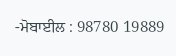-ਮੋਬਾਈਲ : 98780 19889